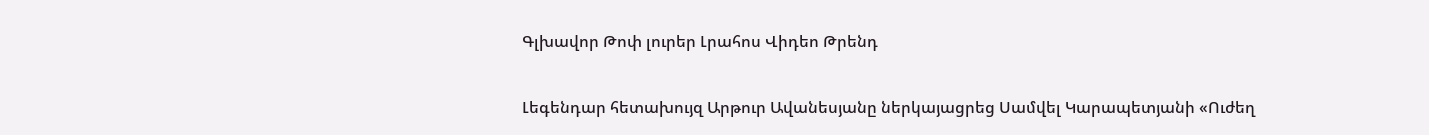Գլխավոր Թոփ լուրեր Լրահոս Վիդեո Թրենդ

Լեգենդար հետախույզ Արթուր Ավանեսյանը ներկայացրեց Սամվել Կարապետյանի «Ուժեղ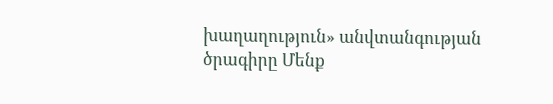խաղաղություն» անվտանգության ծրագիրը Մենք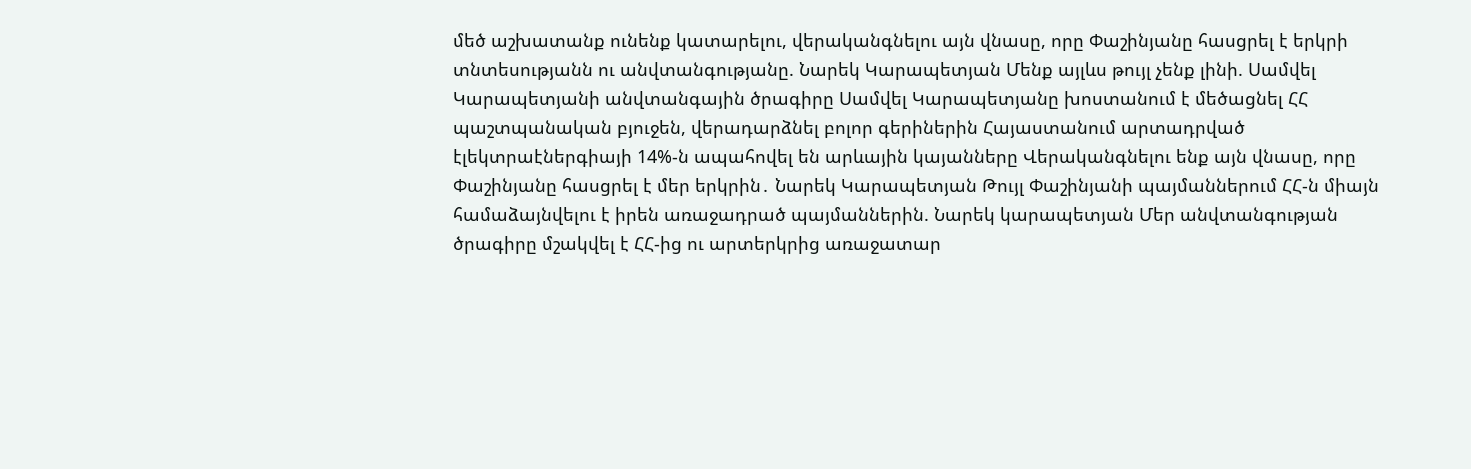մեծ աշխատանք ունենք կատարելու, վերականգնելու այն վնասը, որը Փաշինյանը հասցրել է երկրի տնտեսությանն ու անվտանգությանը. Նարեկ Կարապետյան Մենք այլևս թույլ չենք լինի. Սամվել Կարապետյանի անվտանգային ծրագիրը Սամվել Կարապետյանը խոստանում է մեծացնել ՀՀ պաշտպանական բյուջեն, վերադարձնել բոլոր գերիներին Հայաստանում արտադրված էլեկտրաէներգիայի 14%-ն ապահովել են արևային կայանները Վերականգնելու ենք այն վնասը, որը Փաշինյանը հասցրել է մեր երկրին․ Նարեկ Կարապետյան Թույլ Փաշինյանի պայմաններում ՀՀ-ն միայն համաձայնվելու է իրեն առաջադրած պայմաններին. Նարեկ կարապետյան Մեր անվտանգության ծրագիրը մշակվել է ՀՀ-ից ու արտերկրից առաջատար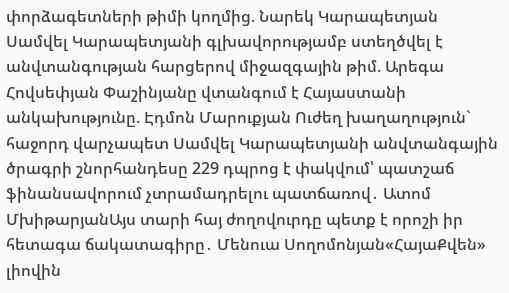փորձագետների թիմի կողմից. Նարեկ Կարապետյան Սամվել Կարապետյանի գլխավորությամբ ստեղծվել է անվտանգության հարցերով միջազգային թիմ. Արեգա Հովսեփյան Փաշինյանը վտանգում է Հայաստանի անկախությունը. Էդմոն Մարուքյան Ուժեղ խաղաղություն` հաջորդ վարչապետ Սամվել Կարապետյանի անվտանգային ծրագրի շնորհանդեսը 229 դպրոց է փակվում՝ պատշաճ ֆինանսավորում չտրամադրելու պատճառով․ Ատոմ ՄխիթարյանԱյս տարի հայ ժողովուրդը պետք է որոշի իր հետագա ճակատագիրը․ Մենուա Սողոմոնյան«ՀայաՔվեն» լիովին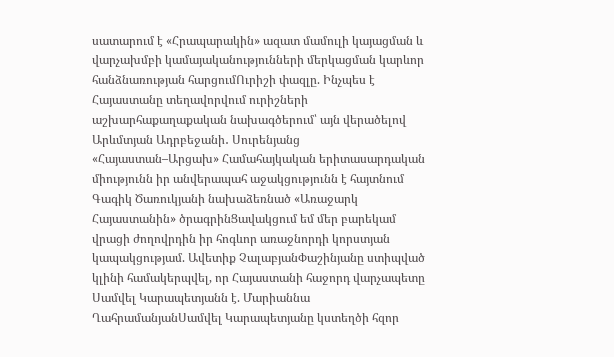սատարում է «Հրապարակին» ազատ մամուլի կայացման և վարչախմբի կամայականությունների մերկացման կարևոր հանձնառության հարցումՈւրիշի փազլը. Ինչպես է Հայաստանը տեղավորվում ուրիշների աշխարհաքաղաքական նախագծերում՝ այն վերածելով Արևմտյան Ադրբեջանի․ Սուրենյանց «Հայաստան–Արցախ» Համահայկական երիտասարդական միությունն իր անվերապահ աջակցությունն է հայտնում Գագիկ Ծառուկյանի նախաձեռնած «Առաջարկ Հայաստանին» ծրագրինՑավակցում եմ մեր բարեկամ վրացի ժողովրդին իր հոգևոր առաջնորդի կորստյան կապակցությամ. Ավետիք ՉալաբյանՓաշինյանը ստիպված կլինի համակերպվել, որ Հայաստանի հաջորդ վարչապետը Սամվել Կարապետյանն է. Մարիաննա ՂահրամանյանՍամվել Կարապետյանը կստեղծի հզոր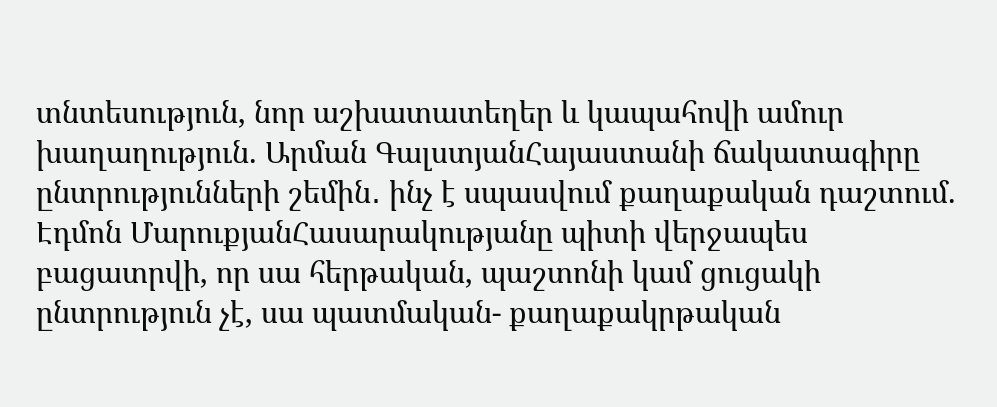տնտեսություն, նոր աշխատատեղեր և կապահովի ամուր խաղաղություն. Արման ԳալստյանՀայաստանի ճակատագիրը ընտրությունների շեմին․ ինչ է սպասվում քաղաքական դաշտում. Էդմոն ՄարուքյանՀասարակությանը պիտի վերջապես բացատրվի, որ սա հերթական, պաշտոնի կամ ցուցակի ընտրություն չէ, սա պատմական- քաղաքակրթական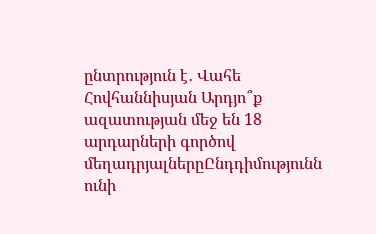ընտրություն է․ Վահե Հովհաննիսյան Արդյո՞ք ազատության մեջ են 18 արդարների գործով մեղադրյալներըԸնդդիմությունն ունի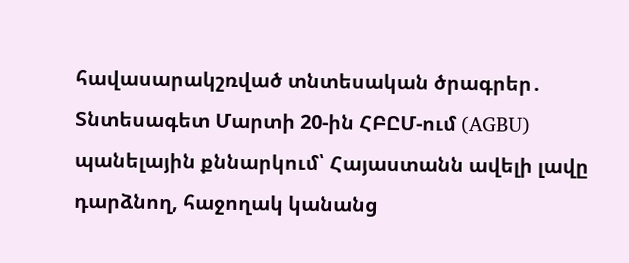հավասարակշռված տնտեսական ծրագրեր․ Տնտեսագետ Մարտի 20-ին ՀԲԸՄ-ում (AGBU) պանելային քննարկում՝ Հայաստանն ավելի լավը դարձնող, հաջողակ կանանց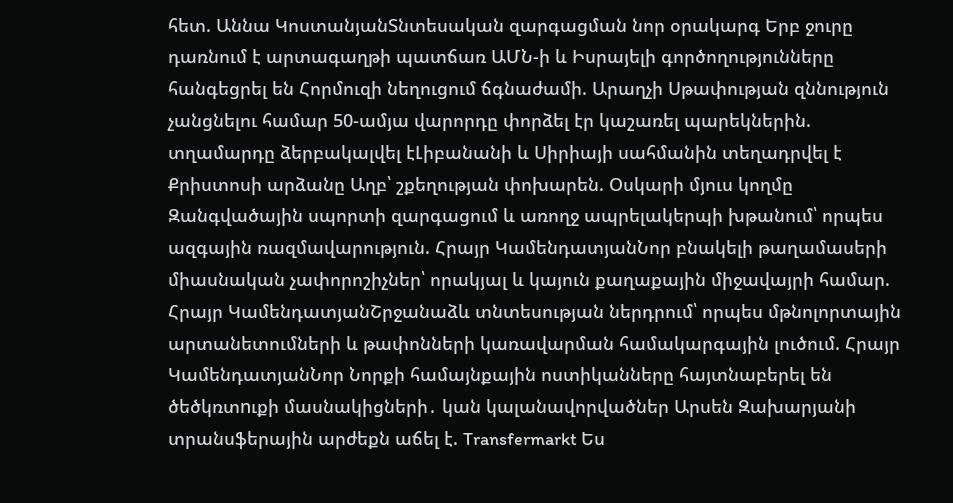հետ. Աննա ԿոստանյանՏնտեսական զարգացման նոր օրակարգ Երբ ջուրը դառնում է արտագաղթի պատճառ ԱՄՆ-ի և Իսրայելի գործողությունները հանգեցրել են Հորմուզի նեղուցում ճգնաժամի. Արաղչի Սթափության զննություն չանցնելու համար 50-ամյա վարորդը փորձել էր կաշառել պարեկներին. տղամարդը ձերբակալվել էԼիբանանի և Սիրիայի սահմանին տեղադրվել է Քրիստոսի արձանը Աղբ՝ շքեղության փոխարեն. Օսկարի մյուս կողմը Զանգվածային սպորտի զարգացում և առողջ ապրելակերպի խթանում՝ որպես ազգային ռազմավարություն. Հրայր ԿամենդատյանՆոր բնակելի թաղամասերի միասնական չափորոշիչներ՝ որակյալ և կայուն քաղաքային միջավայրի համար. Հրայր ԿամենդատյանՇրջանաձև տնտեսության ներդրում՝ որպես մթնոլորտային արտանետումների և թափոնների կառավարման համակարգային լուծում. Հրայր ԿամենդատյանՆոր Նորքի համայնքային ոստիկանները հայտնաբերել են ծեծկռտnւքի մասնակիցների․ կան կալանավորվածներ Արսեն Զախարյանի տրանսֆերային արժեքն աճել է. Transfermarkt Ես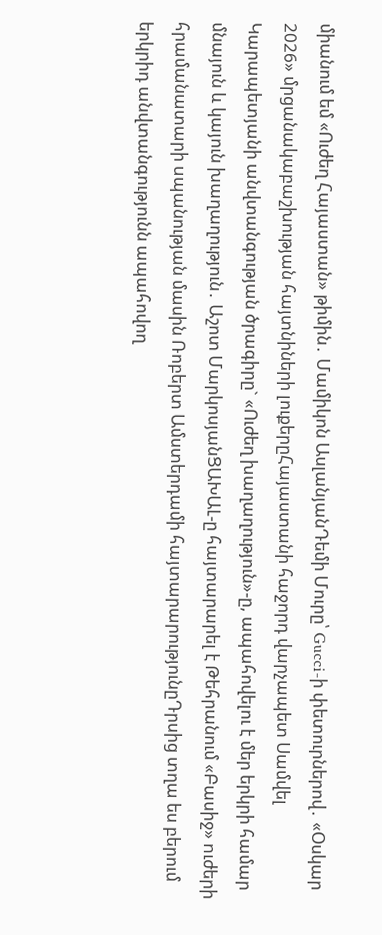միանում եմ «Ուժեղ Հայաստան» թիմին․ Մամիկոն ԱսլանյանԴեմի Մուրը՝ Gucci-ի փետուրներով․ «Օսկար 2026» մրցանակաբաշխության հայտնիների լուքերըՀայաստանի հաջորդ վարչապետ Սամվել Կարապետյանի անվտանգության ծրագիրը` «Ուժեղ խաղաղություն»-ը, ապահովելու է մեր երկրի համար մնայուն և կայուն խաղաղություն․ Աշոտ ՄարկոսյանՑԱԽԱԼ-ը հայտարարել է Թեհրանում «Բասիջ» nւժերի հրամանատարի uպանության մասին Ռոբերտ Ամստերդամի հայտարարությունըԴրսից տղա ես բերում երկրիդ անվտանգությունն ապահովող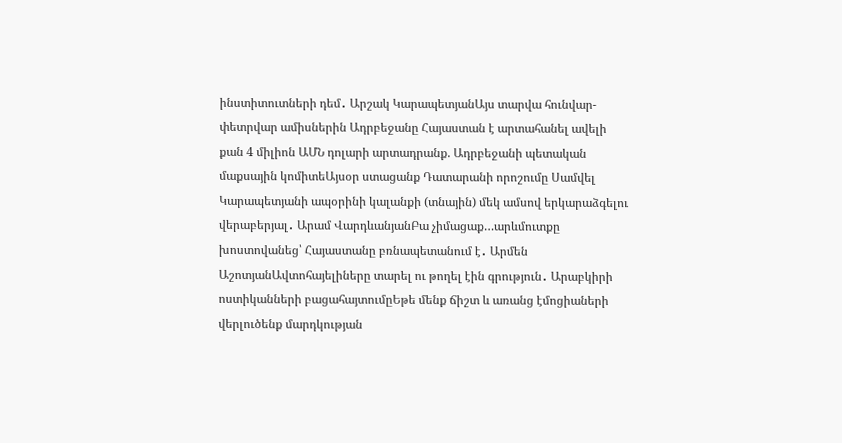ինստիտուտների դեմ․ Արշակ ԿարապետյանԱյս տարվա հունվար-փետրվար ամիսներին Ադրբեջանը Հայաստան է արտահանել ավելի քան 4 միլիոն ԱՄՆ դոլարի արտադրանք. Ադրբեջանի պետական մաքսային կոմիտեԱյսօր ստացանք Դատարանի որոշումը Սամվել Կարապետյանի ապօրինի կալանքի (տնային) մեկ ամսով երկարաձգելու վերաբերյալ․ Արամ ՎարդևանյանԲա չիմացաք…արևմուտքը խոստովանեց՝ Հայաստանը բռնապետանում է․ Արմեն ԱշոտյանԱվտոհայելիները տարել ու թողել էին գրություն․ Արաբկիրի ոստիկանների բացահայտումըԵթե մենք ճիշտ և առանց էմոցիաների վերլուծենք մարդկության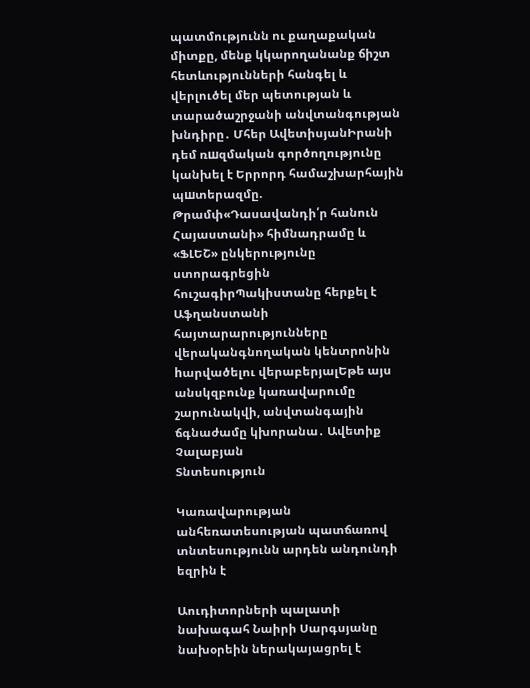պատմությունն ու քաղաքական միտքը, մենք կկարողանանք ճիշտ հետևությունների հանգել և վերլուծել մեր պետության և տարածաշրջանի անվտանգության խնդիրը․ Մհեր ԱվետիսյանԻրանի դեմ ռшզմական գործողությունը կանխել է Երրորդ համաշխարհային պшտերազմը. Թրամփ«Դասավանդի՛ր հանուն Հայաստանի» հիմնադրամը և «ՖԼԵՇ» ընկերությունը ստորագրեցին հուշագիրՊակիստանը հերքել է Աֆղանստանի հայտարարությունները վերականգնողական կենտրոնին hարվածելու վերաբերյալԵթե այս անսկզբունք կառավարումը շարունակվի, անվտանգային ճգնաժամը կխորանա․ Ավետիք Չալաբյան
Տնտեսություն

Կառավարության անհեռատեսության պատճառով տնտեսությունն արդեն անդունդի եզրին է

Աուդիտորների պալատի նախագահ Նաիրի Սարգսյանը նախօրեին ներակայացրել է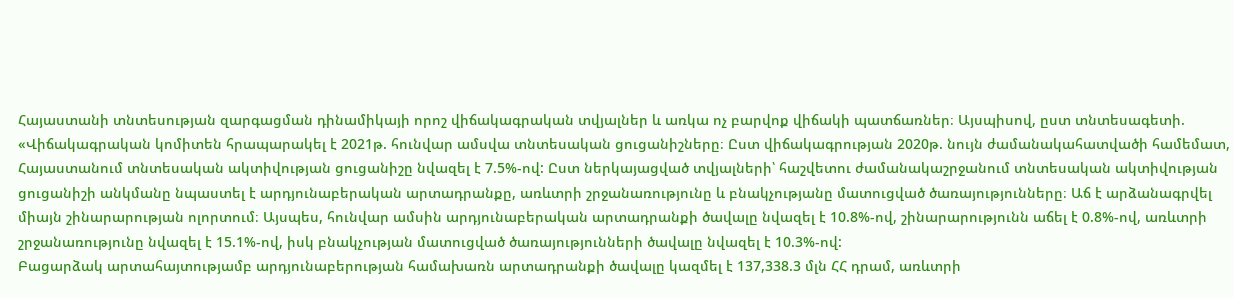Հայաստանի տնտեսության զարգացման դինամիկայի որոշ վիճակագրական տվյալներ և առկա ոչ բարվոք վիճակի պատճառներ։ Այսպիսով, ըստ տնտեսագետի. «Վիճակագրական կոմիտեն հրապարակել է 2021թ. հունվար ամսվա տնտեսական ցուցանիշները։ Ըստ վիճակագրության 2020թ. նույն ժամանակահատվածի համեմատ, Հայաստանում տնտեսական ակտիվության ցուցանիշը նվազել է 7.5%-ով: Ըստ ներկայացված տվյալների՝ հաշվետու ժամանակաշրջանում տնտեսական ակտիվության ցուցանիշի անկմանը նպաստել է արդյունաբերական արտադրանքը, առևտրի շրջանառությունը և բնակչությանը մատուցված ծառայությունները։ Աճ է արձանագրվել միայն շինարարության ոլորտում։ Այսպես, հունվար ամսին արդյունաբերական արտադրանքի ծավալը նվազել է 10.8%-ով, շինարարությունն աճել է 0.8%-ով, առևտրի շրջանառությունը նվազել է 15.1%-ով, իսկ բնակչության մատուցված ծառայությունների ծավալը նվազել է 10.3%-ով:
Բացարձակ արտահայտությամբ արդյունաբերության համախառն արտադրանքի ծավալը կազմել է 137,338.3 մլն ՀՀ դրամ, առևտրի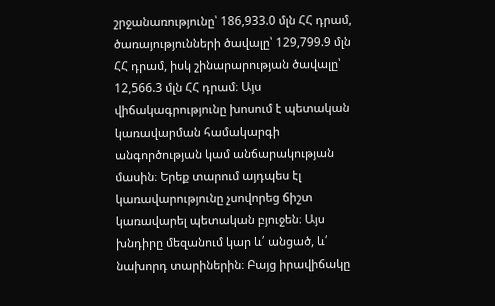շրջանառությունը՝ 186,933.0 մլն ՀՀ դրամ, ծառայությունների ծավալը՝ 129,799.9 մլն ՀՀ դրամ, իսկ շինարարության ծավալը՝ 12,566.3 մլն ՀՀ դրամ։ Այս վիճակագրությունը խոսում է պետական կառավարման համակարգի անգործության կամ անճարակության մասին։ Երեք տարում այդպես էլ կառավարությունը չսովորեց ճիշտ կառավարել պետական բյուջեն։ Այս խնդիրը մեզանում կար և՛ անցած, և՛ նախորդ տարիներին։ Բայց իրավիճակը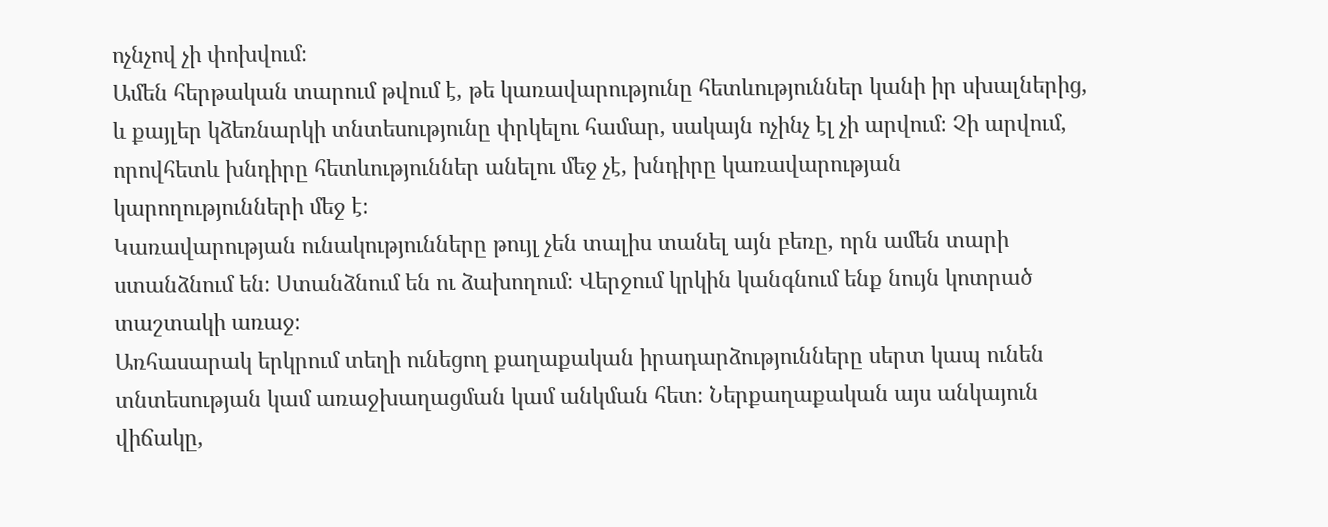ոչնչով չի փոխվում։
Ամեն հերթական տարում թվում է, թե կառավարությունը հետևություններ կանի իր սխալներից, և քայլեր կձեռնարկի տնտեսությունը փրկելու համար, սակայն ոչինչ էլ չի արվում։ Չի արվում, որովհետև խնդիրը հետևություններ անելու մեջ չէ, խնդիրը կառավարության կարողությունների մեջ է։
Կառավարության ունակությունները թույլ չեն տալիս տանել այն բեռը, որն ամեն տարի ստանձնում են։ Ստանձնում են ու ձախողում։ Վերջում կրկին կանգնում ենք նույն կոտրած տաշտակի առաջ։
Առհասարակ երկրում տեղի ունեցող քաղաքական իրադարձությունները սերտ կապ ունեն տնտեսության կամ առաջխաղացման կամ անկման հետ։ Ներքաղաքական այս անկայուն վիճակը,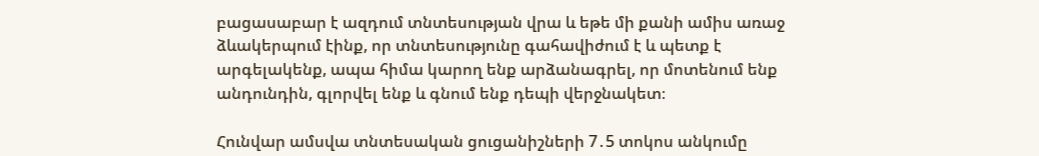բացասաբար է ազդում տնտեսության վրա և եթե մի քանի ամիս առաջ ձևակերպում էինք, որ տնտեսությունը գահավիժում է և պետք է արգելակենք, ապա հիմա կարող ենք արձանագրել, որ մոտենում ենք անդունդին, գլորվել ենք և գնում ենք դեպի վերջնակետ։

Հունվար ամսվա տնտեսական ցուցանիշների 7․5 տոկոս անկումը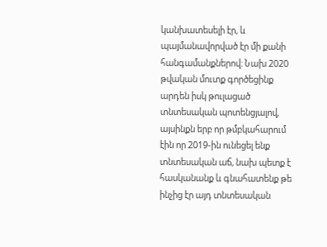կանխատեսելի էր, և պայմանավորված էր մի քանի հանգամանքներով։ Նախ 2020 թվական մուտք գործեցինք արդեն իսկ թուլացած տնտեսական պոտենցյալով, այսինքն երբ որ թմբկահարում էին որ 2019-ին ունեցել ենք տնտեսական աճ, նախ պետք է հասկանանք և գնահատենք թե ինչից էր այդ տնտեսական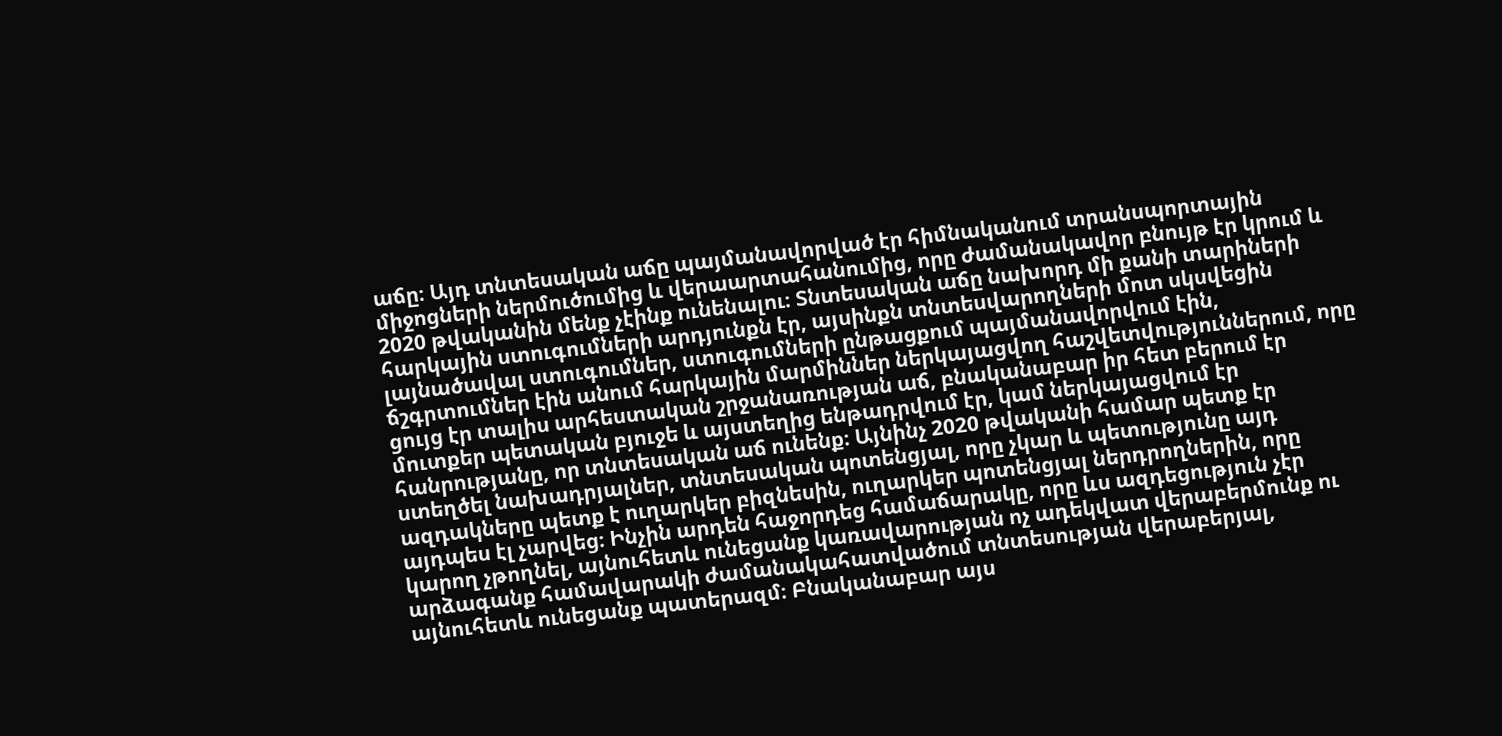աճը։ Այդ տնտեսական աճը պայմանավորված էր հիմնականում տրանսպորտային միջոցների ներմուծումից և վերաարտահանումից, որը ժամանակավոր բնույթ էր կրում և 2020 թվականին մենք չէինք ունենալու։ Տնտեսական աճը նախորդ մի քանի տարիների հարկային ստուգումների արդյունքն էր, այսինքն տնտեսվարողների մոտ սկսվեցին լայնածավալ ստուգումներ, ստուգումների ընթացքում պայմանավորվում էին, ճշգրտումներ էին անում հարկային մարմիններ ներկայացվող հաշվետվություններում, որը ցույց էր տալիս արհեստական շրջանառության աճ, բնականաբար իր հետ բերում էր մուտքեր պետական բյուջե և այստեղից ենթադրվում էր, կամ ներկայացվում էր հանրությանը, որ տնտեսական աճ ունենք։ Այնինչ 2020 թվականի համար պետք էր ստեղծել նախադրյալներ, տնտեսական պոտենցյալ, որը չկար և պետությունը այդ ազդակները պետք է ուղարկեր բիզնեսին, ուղարկեր պոտենցյալ ներդրողներին, որը այդպես էլ չարվեց։ Ինչին արդեն հաջորդեց համաճարակը, որը ևս ազդեցություն չէր կարող չթողնել, այնուհետև ունեցանք կառավարության ոչ ադեկվատ վերաբերմունք ու արձագանք համավարակի ժամանակահատվածում տնտեսության վերաբերյալ, այնուհետև ունեցանք պատերազմ։ Բնականաբար այս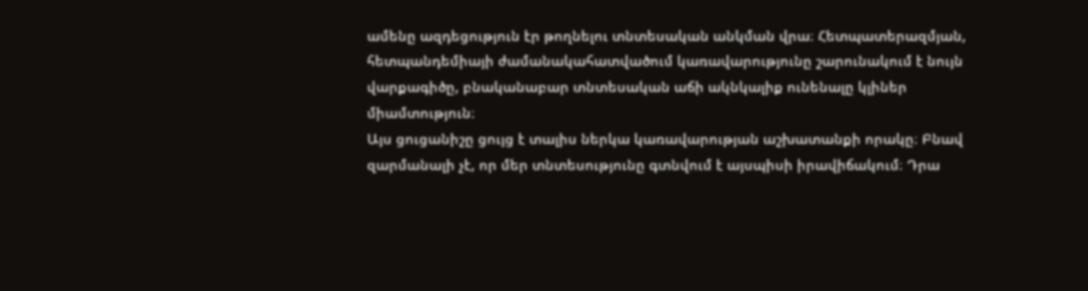ամենը ազդեցություն էր թողնելու տնտեսական անկման վրա։ Հետպատերազմյան, հետպանդեմիայի ժամանակահատվածում կառավարությունը շարունակում է նույն վարքագիծը, բնականաբար տնտեսական աճի ակնկալիք ունենալը կլիներ միամտություն։
Այս ցուցանիշը ցույց է տալիս ներկա կառավարության աշխատանքի որակը։ Բնավ զարմանալի չէ, որ մեր տնտեսությունը գտնվում է այսպիսի իրավիճակում։ Դրա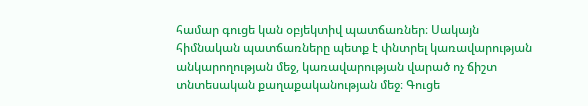համար գուցե կան օբյեկտիվ պատճառներ։ Սակայն հիմնական պատճառները պետք է փնտրել կառավարության անկարողության մեջ, կառավարության վարած ոչ ճիշտ տնտեսական քաղաքականության մեջ։ Գուցե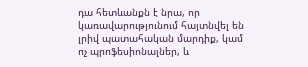դա հետևանքն է նրա, որ կառավարությունում հայտնվել են լրիվ պատահական մարդիք, կամ ոչ պրոֆեսիոնալներ, և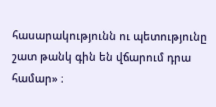հասարակությունն ու պետությունը շատ թանկ գին են վճարում դրա համար» ։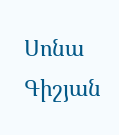Սոնա Գիշյան